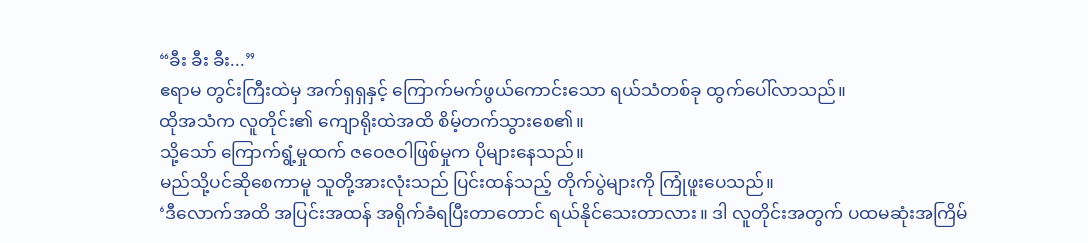“ခီး ခီး ခီး...”
ဧရာမ တွင်းကြီးထဲမှ အက်ရှရှနှင့် ကြောက်မက်ဖွယ်ကောင်းသော ရယ်သံတစ်ခု ထွက်ပေါ်လာသည်။
ထိုအသံက လူတိုင်း၏ ကျောရိုးထဲအထိ စိမ့်တက်သွားစေ၏။
သို့သော် ကြောက်ရွံ့မှုထက် ဇဝေဇဝါဖြစ်မှုက ပိုများနေသည်။
မည်သို့ပင်ဆိုစေကာမူ သူတို့အားလုံးသည် ပြင်းထန်သည့် တိုက်ပွဲများကို ကြုံဖူးပေသည်။
‘ဒီလောက်အထိ အပြင်းအထန် အရိုက်ခံရပြီးတာတောင် ရယ်နိုင်သေးတာလား။ ဒါ လူတိုင်းအတွက် ပထမဆုံးအကြိမ်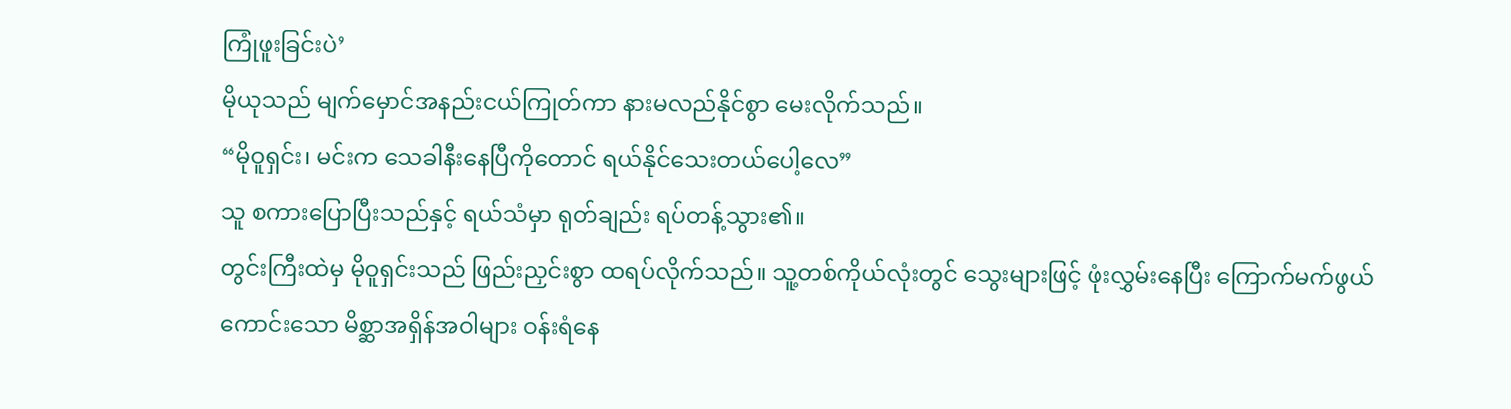ကြုံဖူးခြင်းပဲ’
မိုယုသည် မျက်မှောင်အနည်းငယ်ကြုတ်ကာ နားမလည်နိုင်စွာ မေးလိုက်သည်။
“မိုဝူရှင်း၊ မင်းက သေခါနီးနေပြီကိုတောင် ရယ်နိုင်သေးတယ်ပေါ့လေ”
သူ စကားပြောပြီးသည်နှင့် ရယ်သံမှာ ရုတ်ချည်း ရပ်တန့်သွား၏။
တွင်းကြီးထဲမှ မိုဝူရှင်းသည် ဖြည်းညှင်းစွာ ထရပ်လိုက်သည်။ သူ့တစ်ကိုယ်လုံးတွင် သွေးများဖြင့် ဖုံးလွှမ်းနေပြီး ကြောက်မက်ဖွယ်ကောင်းသော မိစ္ဆာအရှိန်အဝါများ ဝန်းရံနေ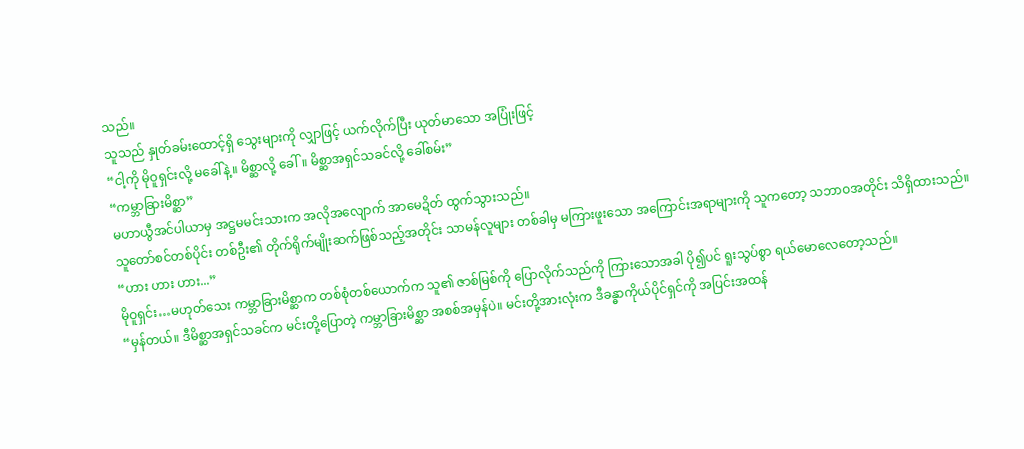သည်။
သူသည် နှုတ်ခမ်းထောင့်ရှိ သွေးများကို လျှာဖြင့် ယက်လိုက်ပြီး ယုတ်မာသော အပြုံးဖြင့်
“ငါ့ကို မိုဝူရှင်းလို့ မခေါ်နဲ့။ မိစ္ဆာလို့ ခေါ်။ မိစ္ဆာအရှင်သခင်လို့ ခေါ်စမ်း”
“ကမ္ဘာခြားမိစ္ဆာ”
မဟာယွီအင်ပါယာမှ အဋ္ဌမမင်းသားက အလိုအလျောက် အာမေဍိတ် ထွက်သွားသည်။
သူတော်စင်တစ်ပိုင်း တစ်ဦး၏ တိုက်ရိုက်မျိုးဆက်ဖြစ်သည့်အတိုင်း သာမန်လူများ တစ်ခါမှ မကြားဖူးသော အကြောင်းအရာများကို သူကတော့ သဘာဝအတိုင်း သိရှိထားသည်။
“ဟား ဟား ဟား...”
မိုဝူရှင်း…မဟုတ်သေး ကမ္ဘာခြားမိစ္ဆာက တစ်စုံတစ်ယောက်က သူ၏ ဇာစ်မြစ်ကို ပြောလိုက်သည်ကို ကြားသောအခါ ပို၍ပင် ရူးသွပ်စွာ ရယ်မောလေတော့သည်။
“မှန်တယ်။ ဒီမိစ္ဆာအရှင်သခင်က မင်းတို့ပြောတဲ့ ကမ္ဘာခြားမိစ္ဆာ အစစ်အမှန်ပဲ။ မင်းတို့အားလုံးက ဒီခန္ဓာကိုယ်ပိုင်ရှင်ကို အပြင်းအထန်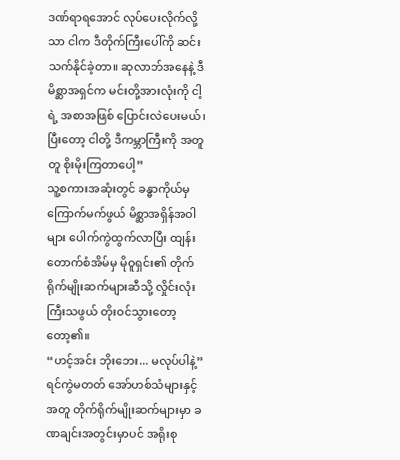ဒဏ်ရာရအောင် လုပ်ပေးလိုက်လို့သာ ငါက ဒီတိုက်ကြီးပေါ်ကို ဆင်းသက်နိုင်ခဲ့တာ။ ဆုလာဘ်အနေနဲ့ ဒီမိစ္ဆာအရှင်က မင်းတို့အားလုံးကို ငါ့ရဲ့ အစာအဖြစ် ပြောင်းလဲပေးမယ်၊ ပြီးတော့ ငါတို့ ဒီကမ္ဘာကြီးကို အတူတူ စိုးမိုးကြတာပေါ့”
သူ့စကားအဆုံးတွင် ခန္ဓာကိုယ်မှ ကြောက်မက်ဖွယ် မိစ္ဆာအရှိန်အဝါများ ပေါက်ကွဲထွက်လာပြီး ထျန်းတောက်စံအိမ်မှ မိုဝူရှင်း၏ တိုက်ရိုက်မျိုးဆက်များဆီသို့ လှိုင်းလုံးကြီးသဖွယ် တိုးဝင်သွားတော့တော့၏။
“ဟင့်အင်း ဘိုးဘေး... မလုပ်ပါနဲ့”
ရင်ကွဲမတတ် အော်ဟစ်သံများနှင့်အတူ တိုက်ရိုက်မျိုးဆက်များမှာ ခဏချင်းအတွင်းမှာပင် အရိုးစု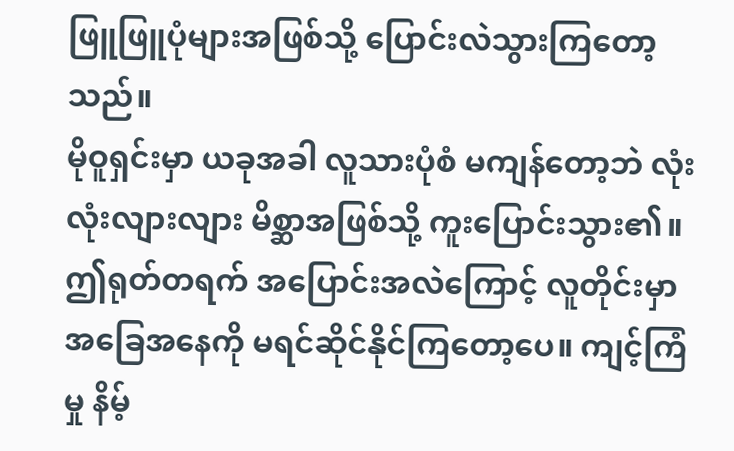ဖြူဖြူပုံများအဖြစ်သို့ ပြောင်းလဲသွားကြတော့သည်။
မိုဝူရှင်းမှာ ယခုအခါ လူသားပုံစံ မကျန်တော့ဘဲ လုံးလုံးလျားလျား မိစ္ဆာအဖြစ်သို့ ကူးပြောင်းသွား၏။
ဤရုတ်တရက် အပြောင်းအလဲကြောင့် လူတိုင်းမှာ အခြေအနေကို မရင်ဆိုင်နိုင်ကြတော့ပေ။ ကျင့်ကြံမှု နိမ့်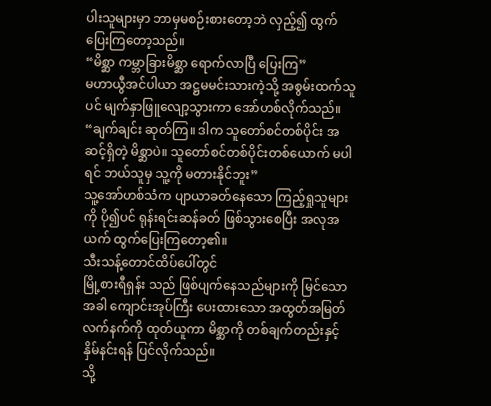ပါးသူများမှာ ဘာမှမစဉ်းစားတော့ဘဲ လှည့်၍ ထွက်ပြေးကြတော့သည်။
“မိစ္ဆာ ကမ္ဘာခြားမိစ္ဆာ ရောက်လာပြီ ပြေးကြ”
မဟာယွီအင်ပါယာ အဋ္ဌမမင်းသားကဲ့သို့ အစွမ်းထက်သူပင် မျက်နှာဖြူလျော့သွားကာ အော်ဟစ်လိုက်သည်။
“ချက်ချင်း ဆုတ်ကြ။ ဒါက သူတော်စင်တစ်ပိုင်း အဆင့်ရှိတဲ့ မိစ္ဆာပဲ။ သူတော်စင်တစ်ပိုင်းတစ်ယောက် မပါရင် ဘယ်သူမှ သူ့ကို မတားနိုင်ဘူး”
သူ့အော်ဟစ်သံက ပျာယာခတ်နေသော ကြည့်ရှုသူများကို ပို၍ပင် ရုန်းရင်းဆန်ခတ် ဖြစ်သွားစေပြီး အလုအယက် ထွက်ပြေးကြတော့၏။
သီးသန့်တောင်ထိပ်ပေါ်တွင်
မြို့စားရီရှန်း သည် ဖြစ်ပျက်နေသည်များကို မြင်သောအခါ ကျောင်းအုပ်ကြီး ပေးထားသော အထွတ်အမြတ် လက်နက်ကို ထုတ်ယူကာ မိစ္ဆာကို တစ်ချက်တည်းနှင့် နှိမ်နင်းရန် ပြင်လိုက်သည်။
သို့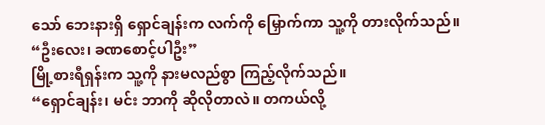သော် ဘေးနားရှိ ရှောင်ချန်းက လက်ကို မြှောက်ကာ သူ့ကို တားလိုက်သည်။
“ဦးလေး၊ ခဏစောင့်ပါဦး”
မြို့စားရီရှန်းက သူ့ကို နားမလည်စွာ ကြည့်လိုက်သည်။
“ရှောင်ချန်း၊ မင်း ဘာကို ဆိုလိုတာလဲ။ တကယ်လို့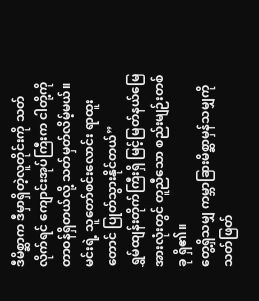ဒီမိစ္ဆာက ဒီမှာရှိတဲ့လူတိုင်းကို သတ်လိုက်ရင် ကျောင်းအုပ်ကြီးက ငါတို့ကို တာဝန်ရှိတယ်လို့ သတ်မှတ်လိမ့်မယ်။ မင်းရဲ့ သူတော်စင်းလောင်း ရာထူးတောင် ပြုတ်သွားနိုင်တယ်”
ရွှမ်ထျန်းတိုက်ကြီးရှိ မြင့်မြတ်နယ်မြေအားလုံးတွင် တူညီသော စည်းမျဉ်းတစ်ခု ရှိ၏။
တွေ့ရှိသမျှ ကမ္ဘာခြားမိစ္ဆာမှန်သမျှကို သတ်ဖြတ်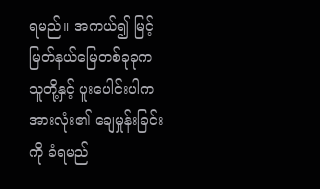ရမည်။ အကယ်၍ မြင့်မြတ်နယ်မြေတစ်ခုခုက သူတို့နှင့် ပူးပေါင်းပါက အားလုံး၏ ချေမှုန်းခြင်းကို ခံရမည်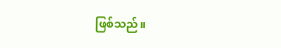ဖြစ်သည်။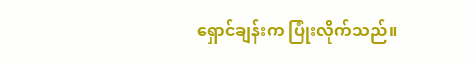ရှောင်ချန်းက ပြုံးလိုက်သည်။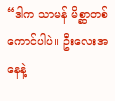“ဒါက သာမန် မိစ္ဆာတစ်ကောင်ပါပဲ။ ဦးလေးအနေနဲ့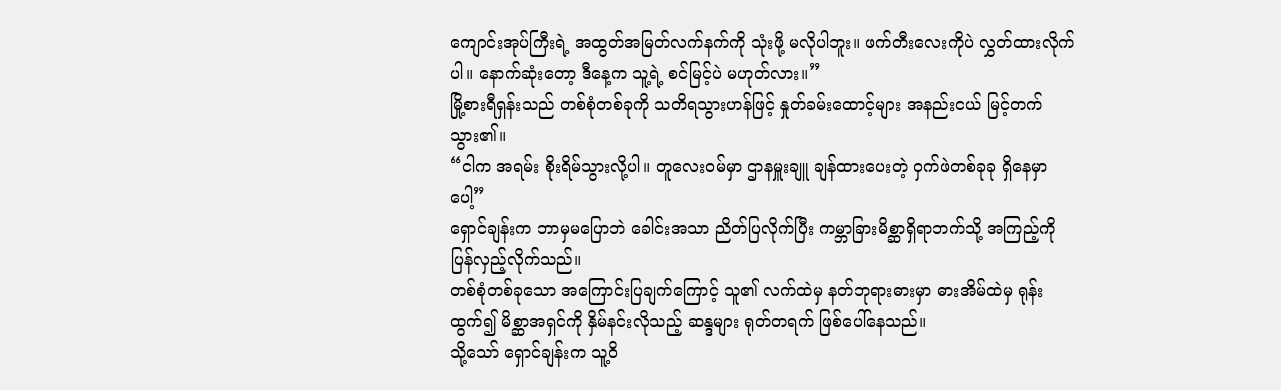ကျောင်းအုပ်ကြီးရဲ့ အထွတ်အမြတ်လက်နက်ကို သုံးဖို့ မလိုပါဘူး။ ဖက်တီးလေးကိုပဲ လွှတ်ထားလိုက်ပါ။ နောက်ဆုံးတော့ ဒီနေ့က သူ့ရဲ့ စင်မြင့်ပဲ မဟုတ်လား။”
မြို့စားရီရှန်းသည် တစ်စုံတစ်ခုကို သတိရသွားဟန်ဖြင့် နှုတ်ခမ်းထောင့်များ အနည်းငယ် မြင့်တက်သွား၏။
“ငါက အရမ်း စိုးရိမ်သွားလို့ပါ။ တူလေးဝမ်မှာ ဌာနမှူးချူ ချန်ထားပေးတဲ့ ဝှက်ဖဲတစ်ခုခု ရှိနေမှာပေါ့”
ရှောင်ချန်းက ဘာမှမပြောဘဲ ခေါင်းအသာ ညိတ်ပြလိုက်ပြီး ကမ္ဘာခြားမိစ္ဆာရှိရာဘက်သို့ အကြည့်ကို ပြန်လှည့်လိုက်သည်။
တစ်စုံတစ်ခုသော အကြောင်းပြချက်ကြောင့် သူ၏ လက်ထဲမှ နတ်ဘုရားဓားမှာ ဓားအိမ်ထဲမှ ရုန်းထွက်၍ မိစ္ဆာအရှင်ကို နှိမ်နင်းလိုသည့် ဆန္ဒများ ရုတ်တရက် ဖြစ်ပေါ်နေသည်။
သို့သော် ရှောင်ချန်းက သူ့ဝိ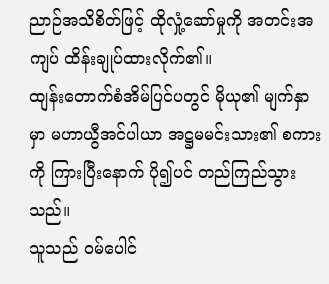ညာဉ်အသိစိတ်ဖြင့် ထိုလှုံ့ဆော်မှုကို အတင်းအကျပ် ထိန်းချုပ်ထားလိုက်၏။
ထျန်းတောက်စံအိမ်ပြင်ပတွင် မိုယု၏ မျက်နှာမှာ မဟာယွီအင်ပါယာ အဋ္ဌမမင်းသား၏ စကားကို ကြားပြီးနောက် ပို၍ပင် တည်ကြည်သွားသည်။
သူသည် ဝမ်ပေါင်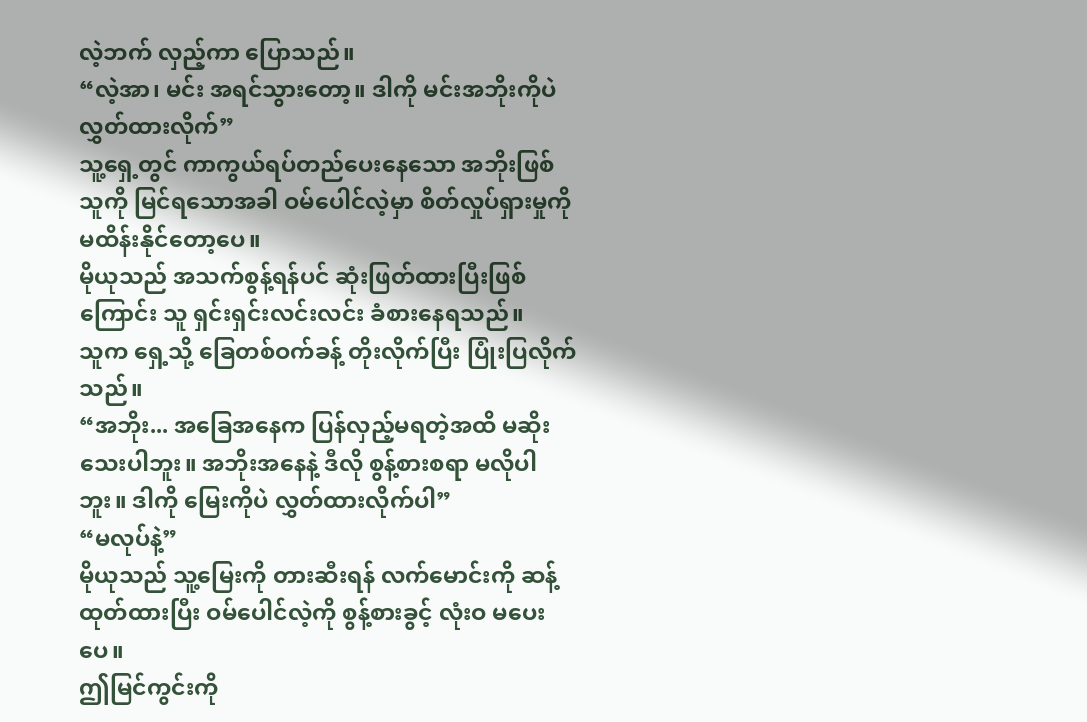လဲ့ဘက် လှည့်ကာ ပြောသည်။
“လဲ့အာ၊ မင်း အရင်သွားတော့။ ဒါကို မင်းအဘိုးကိုပဲ လွှတ်ထားလိုက်”
သူ့ရှေ့တွင် ကာကွယ်ရပ်တည်ပေးနေသော အဘိုးဖြစ်သူကို မြင်ရသောအခါ ဝမ်ပေါင်လဲ့မှာ စိတ်လှုပ်ရှားမှုကို မထိန်းနိုင်တော့ပေ။
မိုယုသည် အသက်စွန့်ရန်ပင် ဆုံးဖြတ်ထားပြီးဖြစ်ကြောင်း သူ ရှင်းရှင်းလင်းလင်း ခံစားနေရသည်။
သူက ရှေ့သို့ ခြေတစ်ဝက်ခန့် တိုးလိုက်ပြီး ပြုံးပြလိုက်သည်။
“အဘိုး... အခြေအနေက ပြန်လှည့်မရတဲ့အထိ မဆိုးသေးပါဘူး။ အဘိုးအနေနဲ့ ဒီလို စွန့်စားစရာ မလိုပါဘူး။ ဒါကို မြေးကိုပဲ လွှတ်ထားလိုက်ပါ”
“မလုပ်နဲ့”
မိုယုသည် သူ့မြေးကို တားဆီးရန် လက်မောင်းကို ဆန့်ထုတ်ထားပြီး ဝမ်ပေါင်လဲ့ကို စွန့်စားခွင့် လုံးဝ မပေးပေ။
ဤမြင်ကွင်းကို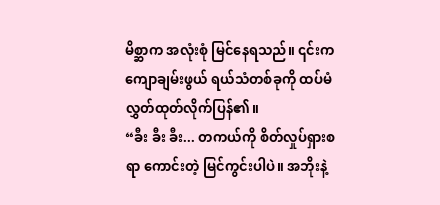မိစ္ဆာက အလုံးစုံ မြင်နေရသည်။ ၎င်းက ကျောချမ်းဖွယ် ရယ်သံတစ်ခုကို ထပ်မံ လွှတ်ထုတ်လိုက်ပြန်၏။
“ခီး ခီး ခီး... တကယ်ကို စိတ်လှုပ်ရှားစရာ ကောင်းတဲ့ မြင်ကွင်းပါပဲ။ အဘိုးနဲ့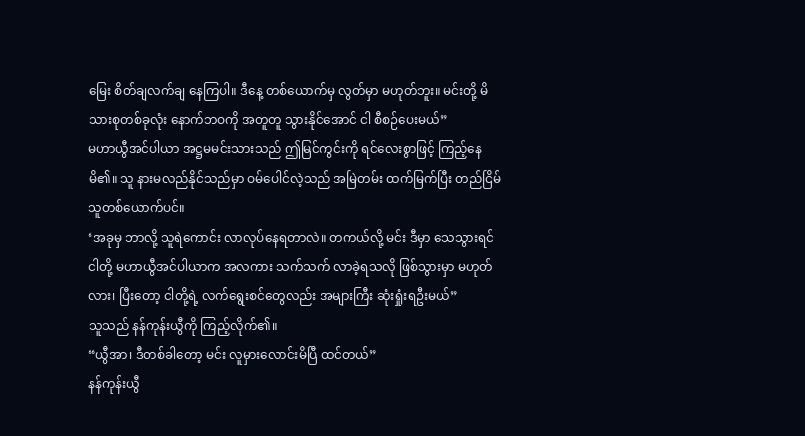မြေး စိတ်ချလက်ချ နေကြပါ။ ဒီနေ့ တစ်ယောက်မှ လွတ်မှာ မဟုတ်ဘူး။ မင်းတို့ မိသားစုတစ်ခုလုံး နောက်ဘဝကို အတူတူ သွားနိုင်အောင် ငါ စီစဉ်ပေးမယ်”
မဟာယွီအင်ပါယာ အဋ္ဌမမင်းသားသည် ဤမြင်ကွင်းကို ရင်လေးစွာဖြင့် ကြည့်နေမိ၏။ သူ နားမလည်နိုင်သည်မှာ ဝမ်ပေါင်လဲ့သည် အမြဲတမ်း ထက်မြက်ပြီး တည်ငြိမ်သူတစ်ယောက်ပင်။
‘အခုမှ ဘာလို့ သူရဲကောင်း လာလုပ်နေရတာလဲ။ တကယ်လို့ မင်း ဒီမှာ သေသွားရင် ငါတို့ မဟာယွီအင်ပါယာက အလကား သက်သက် လာခဲ့ရသလို ဖြစ်သွားမှာ မဟုတ်လား၊ ပြီးတော့ ငါတို့ရဲ့ လက်ရွေးစင်တွေလည်း အများကြီး ဆုံးရှုံးရဦးမယ်”
သူသည် နန်ကုန်းယွီကို ကြည့်လိုက်၏။
“ယွီအာ၊ ဒီတစ်ခါတော့ မင်း လူမှားလောင်းမိပြီ ထင်တယ်”
နန်ကုန်းယွီ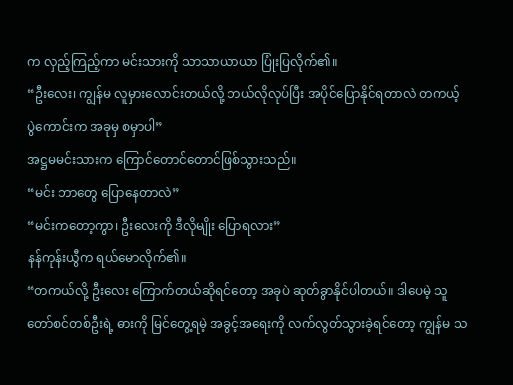က လှည့်ကြည့်ကာ မင်းသားကို သာသာယာယာ ပြုံးပြလိုက်၏။
“ဦးလေး၊ ကျွန်မ လူမှားလောင်းတယ်လို့ ဘယ်လိုလုပ်ပြီး အပိုင်ပြောနိုင်ရတာလဲ တကယ့် ပွဲကောင်းက အခုမှ စမှာပါ”
အဋ္ဌမမင်းသားက ကြောင်တောင်တောင်ဖြစ်သွားသည်။
“မင်း ဘာတွေ ပြောနေတာလဲ”
“မင်းကတော့ကွာ၊ ဦးလေးကို ဒီလိုမျိုး ပြောရလား”
နန်ကုန်းယွီက ရယ်မောလိုက်၏။
“တကယ်လို့ ဦးလေး ကြောက်တယ်ဆိုရင်တော့ အခုပဲ ဆုတ်ခွာနိုင်ပါတယ်။ ဒါပေမဲ့ သူတော်စင်တစ်ဦးရဲ့ ဓားကို မြင်တွေ့ရမဲ့ အခွင့်အရေးကို လက်လွတ်သွားခဲ့ရင်တော့ ကျွန်မ သ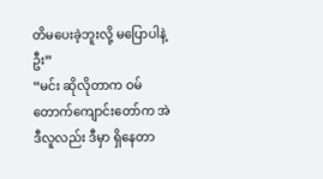တိမပေးခဲ့ဘူးလို့ မပြောပါနဲ့ဦး”
“မင်း ဆိုလိုတာက ဝမ်တောက်ကျောင်းတော်က အဲဒီလူလည်း ဒီမှာ ရှိနေတာ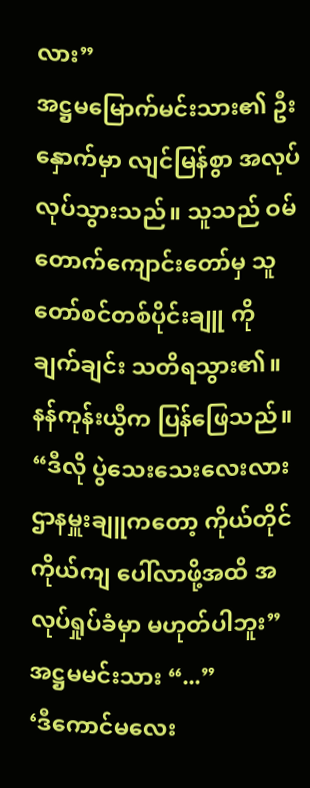လား”
အဋ္ဌမမြောက်မင်းသား၏ ဦးနှောက်မှာ လျင်မြန်စွာ အလုပ်လုပ်သွားသည်။ သူသည် ဝမ်တောက်ကျောင်းတော်မှ သူတော်စင်တစ်ပိုင်းချူ ကို ချက်ချင်း သတိရသွား၏။
နန်ကုန်းယွီက ပြန်ဖြေသည်။
“ဒီလို ပွဲသေးသေးလေးလား ဌာနမှူးချူကတော့ ကိုယ်တိုင်ကိုယ်ကျ ပေါ်လာဖို့အထိ အလုပ်ရှုပ်ခံမှာ မဟုတ်ပါဘူး”
အဋ္ဌမမင်းသား “...”
‘ဒီကောင်မလေး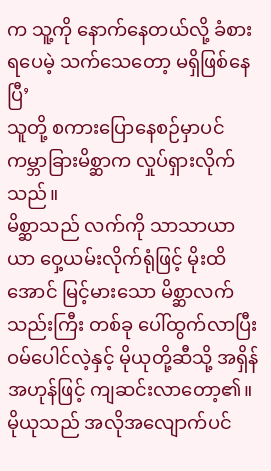က သူ့ကို နောက်နေတယ်လို့ ခံစားရပေမဲ့ သက်သေတော့ မရှိဖြစ်နေပြီ’
သူတို့ စကားပြောနေစဉ်မှာပင် ကမ္ဘာခြားမိစ္ဆာက လှုပ်ရှားလိုက်သည်။
မိစ္ဆာသည် လက်ကို သာသာယာယာ ဝှေ့ယမ်းလိုက်ရုံဖြင့် မိုးထိအောင် မြင့်မားသော မိစ္ဆာလက်သည်းကြီး တစ်ခု ပေါ်ထွက်လာပြီး ဝမ်ပေါင်လဲ့နှင့် မိုယုတို့ဆီသို့ အရှိန်အဟုန်ဖြင့် ကျဆင်းလာတော့၏။
မိုယုသည် အလိုအလျောက်ပင်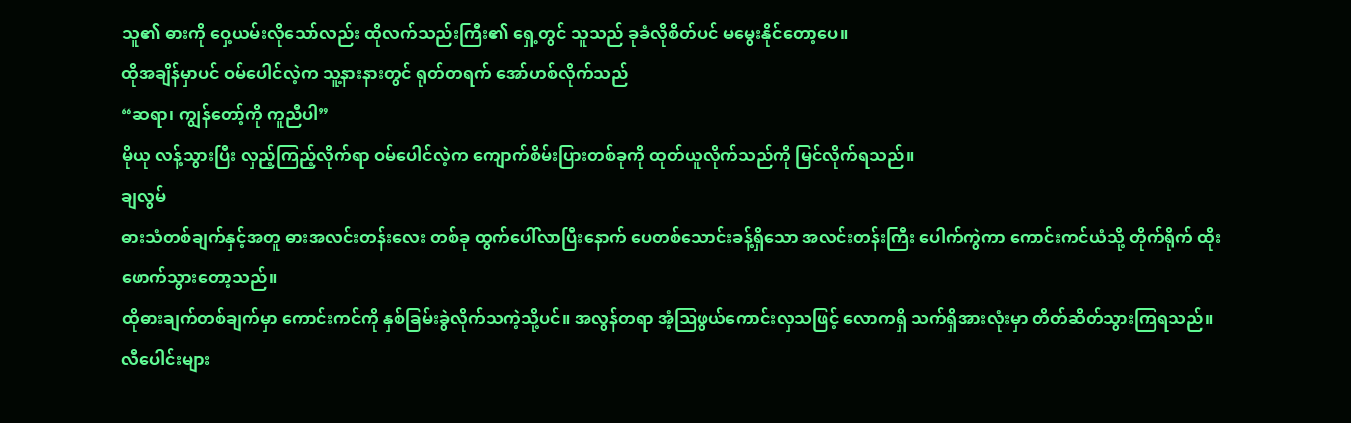သူ၏ ဓားကို ဝှေ့ယမ်းလိုသော်လည်း ထိုလက်သည်းကြီး၏ ရှေ့တွင် သူသည် ခုခံလိုစိတ်ပင် မမွေးနိုင်တော့ပေ။
ထိုအချိန်မှာပင် ဝမ်ပေါင်လဲ့က သူ့နားနားတွင် ရုတ်တရက် အော်ဟစ်လိုက်သည်
“ဆရာ၊ ကျွန်တော့်ကို ကူညီပါ”
မိုယု လန့်သွားပြီး လှည့်ကြည့်လိုက်ရာ ဝမ်ပေါင်လဲ့က ကျောက်စိမ်းပြားတစ်ခုကို ထုတ်ယူလိုက်သည်ကို မြင်လိုက်ရသည်။
ချလွမ်
ဓားသံတစ်ချက်နှင့်အတူ ဓားအလင်းတန်းလေး တစ်ခု ထွက်ပေါ်လာပြီးနောက် ပေတစ်သောင်းခန့်ရှိသော အလင်းတန်းကြီး ပေါက်ကွဲကာ ကောင်းကင်ယံသို့ တိုက်ရိုက် ထိုးဖောက်သွားတော့သည်။
ထိုဓားချက်တစ်ချက်မှာ ကောင်းကင်ကို နှစ်ခြမ်းခွဲလိုက်သကဲ့သို့ပင်။ အလွန်တရာ အံ့ဩဖွယ်ကောင်းလှသဖြင့် လောကရှိ သက်ရှိအားလုံးမှာ တိတ်ဆိတ်သွားကြရသည်။
လီပေါင်းများ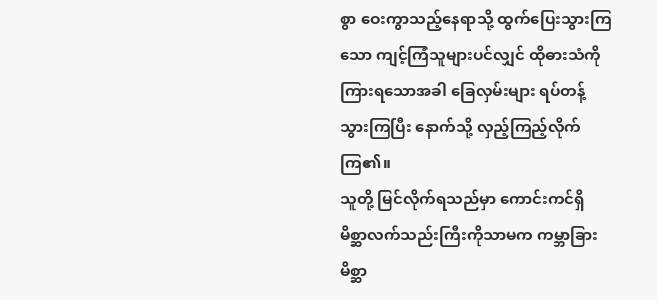စွာ ဝေးကွာသည့်နေရာသို့ ထွက်ပြေးသွားကြသော ကျင့်ကြံသူများပင်လျှင် ထိုဓားသံကို ကြားရသောအခါ ခြေလှမ်းများ ရပ်တန့်သွားကြပြီး နောက်သို့ လှည့်ကြည့်လိုက်ကြ၏။
သူတို့ မြင်လိုက်ရသည်မှာ ကောင်းကင်ရှိ မိစ္ဆာလက်သည်းကြီးကိုသာမက ကမ္ဘာခြားမိစ္ဆာ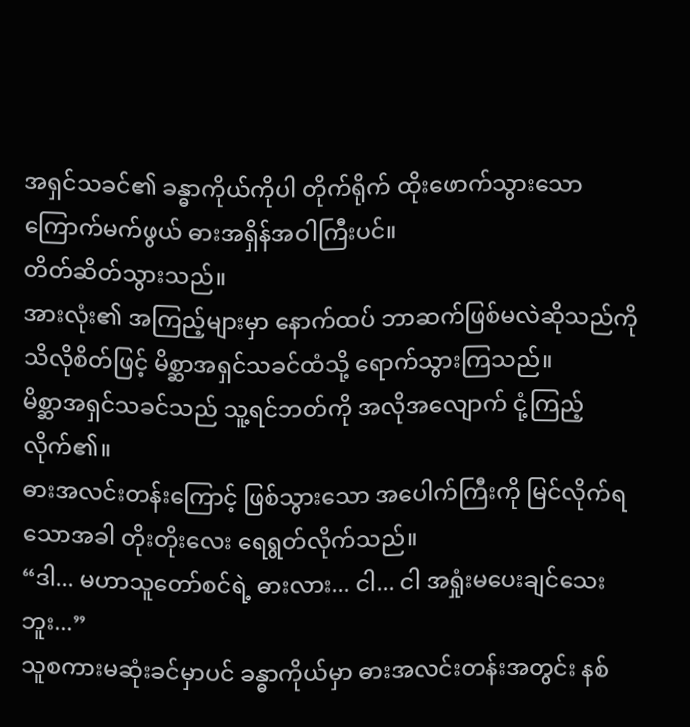အရှင်သခင်၏ ခန္ဓာကိုယ်ကိုပါ တိုက်ရိုက် ထိုးဖောက်သွားသော ကြောက်မက်ဖွယ် ဓားအရှိန်အဝါကြီးပင်။
တိတ်ဆိတ်သွားသည်။
အားလုံး၏ အကြည့်များမှာ နောက်ထပ် ဘာဆက်ဖြစ်မလဲဆိုသည်ကို သိလိုစိတ်ဖြင့် မိစ္ဆာအရှင်သခင်ထံသို့ ရောက်သွားကြသည်။
မိစ္ဆာအရှင်သခင်သည် သူ့ရင်ဘတ်ကို အလိုအလျောက် ငုံ့ကြည့်လိုက်၏။
ဓားအလင်းတန်းကြောင့် ဖြစ်သွားသော အပေါက်ကြီးကို မြင်လိုက်ရသောအခါ တိုးတိုးလေး ရေရွတ်လိုက်သည်။
“ဒါ... မဟာသူတော်စင်ရဲ့ ဓားလား... ငါ... ငါ အရှုံးမပေးချင်သေးဘူး...”
သူစကားမဆုံးခင်မှာပင် ခန္ဓာကိုယ်မှာ ဓားအလင်းတန်းအတွင်း နစ်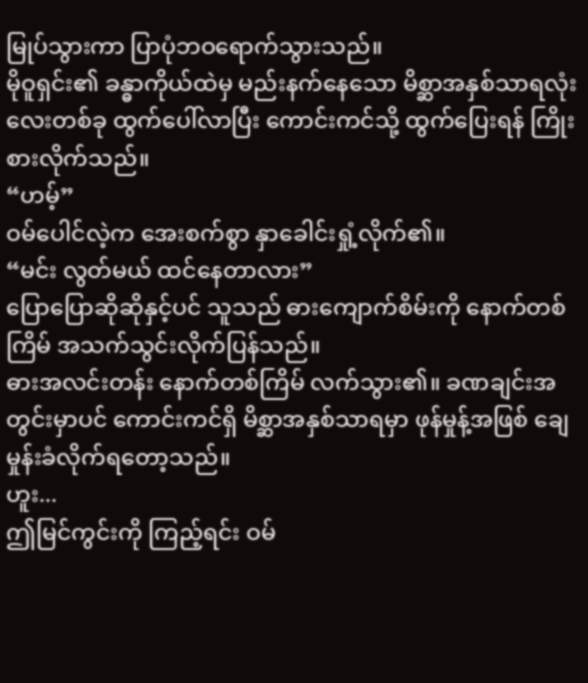မြုပ်သွားကာ ပြာပုံဘဝရောက်သွားသည်။
မိုဝူရှင်း၏ ခန္ဓာကိုယ်ထဲမှ မည်းနက်နေသော မိစ္ဆာအနှစ်သာရလုံးလေးတစ်ခု ထွက်ပေါ်လာပြီး ကောင်းကင်သို့ ထွက်ပြေးရန် ကြိုးစားလိုက်သည်။
“ဟမ့်”
ဝမ်ပေါင်လဲ့က အေးစက်စွာ နှာခေါင်းရှုံ့လိုက်၏။
“မင်း လွတ်မယ် ထင်နေတာလား”
ပြောပြောဆိုဆိုနှင့်ပင် သူသည် ဓားကျောက်စိမ်းကို နောက်တစ်ကြိမ် အသက်သွင်းလိုက်ပြန်သည်။
ဓားအလင်းတန်း နောက်တစ်ကြိမ် လက်သွား၏။ ခဏချင်းအတွင်းမှာပင် ကောင်းကင်ရှိ မိစ္ဆာအနှစ်သာရမှာ ဖုန်မှုန့်အဖြစ် ချေမှုန်းခံလိုက်ရတော့သည်။
ဟူး...
ဤမြင်ကွင်းကို ကြည့်ရင်း ဝမ်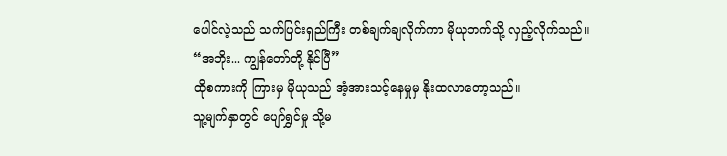ပေါင်လဲ့သည် သက်ပြင်းရှည်ကြီး တစ်ချက်ချလိုက်ကာ မိုယုဘက်သို့ လှည့်လိုက်သည်။
“အဘိုး... ကျွန်တော်တို့ နိုင်ပြီ”
ထိုစကားကို ကြားမှ မိုယုသည် အံ့အားသင့်နေမှုမှ နိုးထလာတော့သည်။
သူ့မျက်နှာတွင် ပျော်ရွှင်မှု သို့မ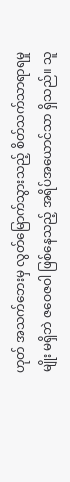ဟုတ် အသက်ဘေးမှ လွတ်မြောက်သွားသည့် စိတ်သက်သာရာရမှုမျိုး မရှိဘဲ ဇဝေဇဝါ ဖြစ်နေသည့် အရိပ်အယောင်သာ ရှိသည်။ သူ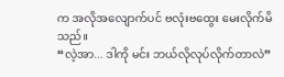က အလိုအလျောက်ပင် ဗလုံးဗထွေး မေးလိုက်မိသည်။
“လဲ့အာ... ဒါကို မင်း ဘယ်လိုလုပ်လိုက်တာလဲ”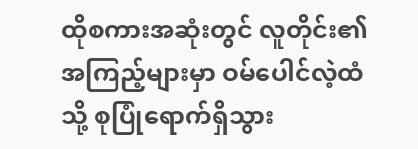ထိုစကားအဆုံးတွင် လူတိုင်း၏ အကြည့်များမှာ ဝမ်ပေါင်လဲ့ထံသို့ စုပြုံရောက်ရှိသွား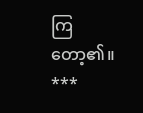ကြတော့၏။
***